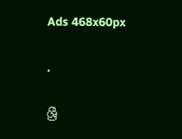Ads 468x60px

.

ශ්‍රී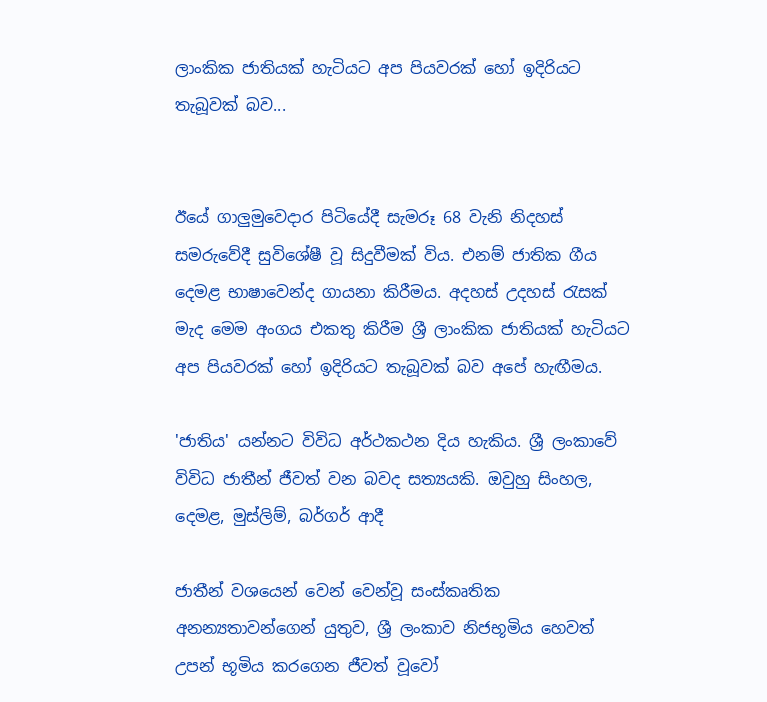ලාංකික ජාතියක් හැටියට අප පියවරක් හෝ ඉදිරියට තැබූවක් බව...


ඊයේ ගාලුමුව‍ෙදාර පිටියේදී සැමරූ 68 වැනි නිදහස් සමරුවේදී සුවිශේෂී වූ සිදුවීමක් විය. එනම් ජාතික ගීය දෙමළ භාෂාවෙන්ද ගායනා කිරීමය. අදහස් උදහස් රැසක් මැද මෙම අංගය එකතු කිරීම ශ්‍රී ලාංකික ජාතියක් හැටියට අප පියවරක් හෝ ඉදිරියට තැබූවක් බව අපේ හැඟීමය.

'ජාතිය' යන්නට විවිධ අර්ථකථන දිය හැකිය. ශ්‍රී ලංකාවේ විවිධ ජාතීන් ජීවත් වන බවද සත්‍යයකි. ඔවුහු සිංහල, දෙමළ, මුස්ලිම්, බර්ගර් ආදී

ජාතීන් වශයෙන් වෙන් වෙන්වූ සංස්කෘතික අනන්‍යතාවන්ගෙන් යුතුව, ශ්‍රී ලංකාව නිජභූමිය හෙවත් උපන් භූමිය කරගෙන ජීවත් වූවෝ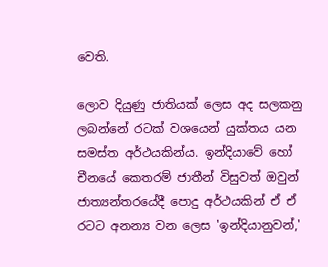වෙති.

ලොව දියුණු ජාතියක් ලෙස අද සලකනු ලබන්නේ රටක් වශයෙන් යුක්තය යන සමස්ත අර්ථයකින්ය. ඉන්දියාවේ හෝ චීනයේ කෙතරම් ජාතීන් විසුවත් ඔවුන් ජාත්‍යන්තරයේදී පොදු අර්ථයකින් ඒ ඒ රටට අනන්‍ය වන ලෙස 'ඉන්දියානුවන්,'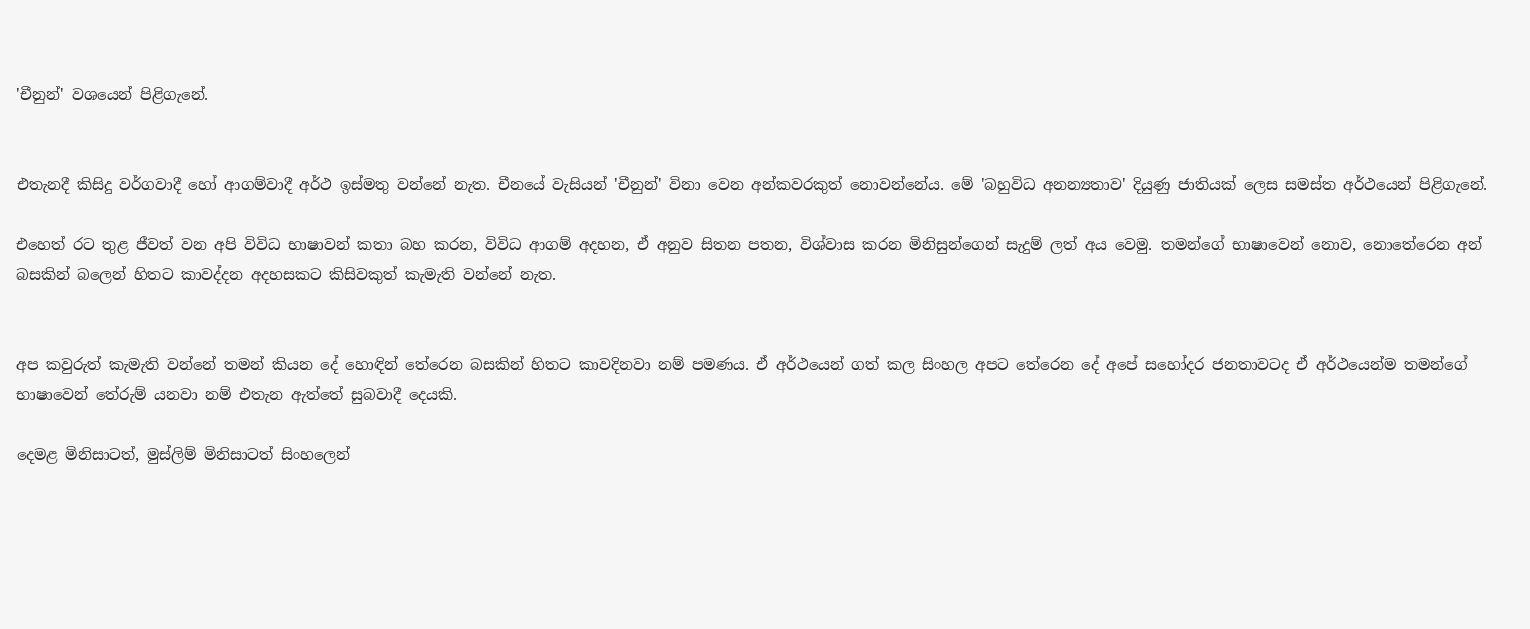'චීනුන්' වශයෙන් පිළිගැනේ.


එතැනදී කිසිදු වර්ගවාදී හෝ ආගම්වාදී අර්ථ ඉස්මතු වන්නේ නැත. චීනයේ වැසියන් 'චීනුන්' විනා වෙන අන්කවරකුත් නොවන්නේය. මේ 'බහුවිධ අනන්‍යතාව' දියුණු ජාතියක් ලෙස සමස්ත අර්ථයෙන් පිළිගැනේ.

එහෙත් රට තුළ ජීවත් වන අපි විවිධ භාෂාවන් කතා බහ කරන, විවිධ ආගම් අදහන, ඒ අනුව සිතන පතන, විශ්වාස කරන මිනිසුන්ගෙන් සැදුම් ලත් අය වෙමු. තමන්ගේ භාෂාවෙන් නොව, නොතේරෙන අන් බසකින් බලෙන් හිතට කාවද්දන අදහසකට කිසිවකුත් කැමැති වන්නේ නැත.


අප කවුරුත් කැමැති වන්නේ තමන් කියන දේ හොඳින් තේරෙන බසකින් හිතට කාවදිනවා නම් පමණය. ඒ අර්ථයෙන් ගත් කල සිංහල අපට තේරෙන දේ අපේ සහෝදර ජනතාවටද ඒ අර්ථයෙන්ම තමන්ගේ භාෂාවෙන් තේරුම් යනවා නම් එතැන ඇත්තේ සුබවාදී දෙයකි.

දෙමළ මිනිසාටත්, මුස්ලිම් මිනිසාටත් සිංහලෙන්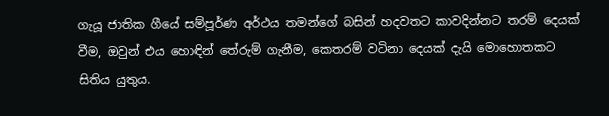ගැයූ ජාතික ගීයේ සම්පූර්ණ අර්ථය තමන්ගේ බසින් හදවතට කාවදින්නට තරම් දෙයක් වීම, ඔවුන් එය හොඳින් තේරුම් ගැනීම, කෙතරම් වටිනා දෙයක් දැයි මොහොතකට සිතිය යුතුය.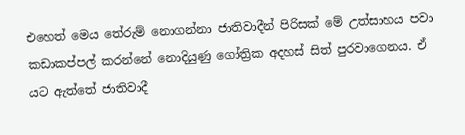එහෙත් මෙය තේරුම් නොගන්නා ජාතිවාදීන් පිරිසක් මේ උත්සාහය පවා කඩාකප්පල් කරන්නේ නොදියුණු ගෝත්‍රික අදහස් සිත් පුරවාගෙනය. ඒ යට ඇත්තේ ජාතිවාදී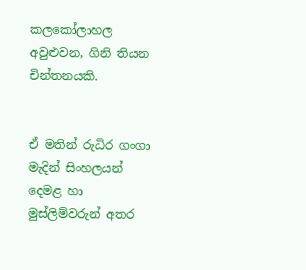කලකෝලාහල අවුළුවන, ගිනි තියන චින්තනයකි.


ඒ මතින් රුධිර ගංගා මැදින් සිංහලයන් දෙමළ හා මුස්ලිම්වරුන් අතර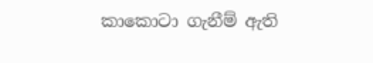කාකොටා ගැනීම් ඇති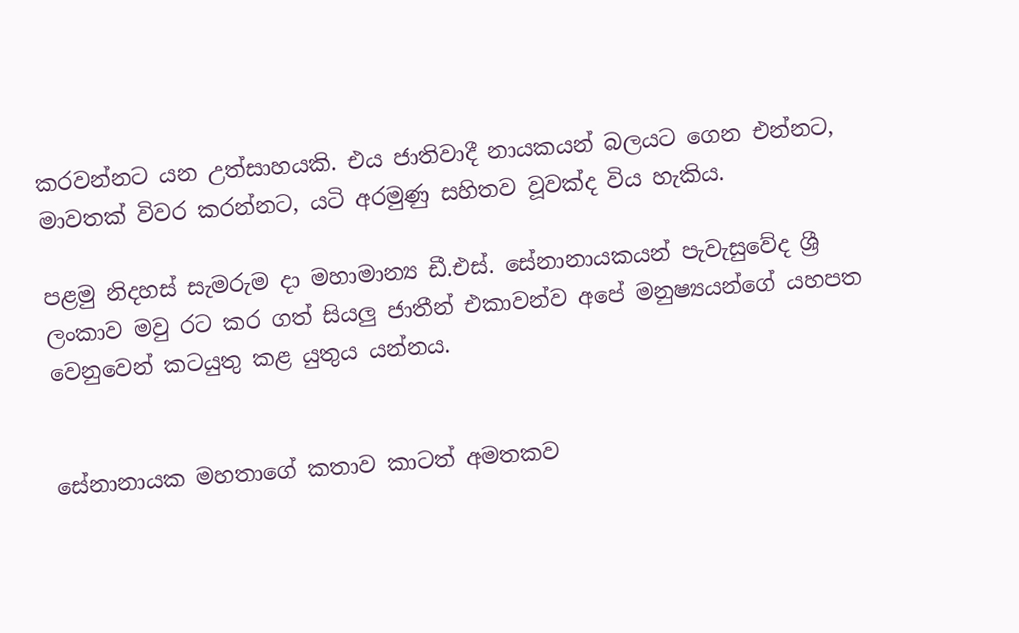කරවන්නට යන උත්සාහයකි. එය ජාතිවාදී නායකයන් බලයට ගෙන එන්නට, මාවතක් විවර කරන්නට, යටි අරමුණු සහිතව වූවක්ද විය හැකිය.

පළමු නිදහස් සැමරුම දා මහාමාන්‍ය ඩී.එස්. සේනානායකයන් පැවැසුවේද ශ්‍රී ලංකාව මවු රට කර ගත් සියලු ජාතීන් එකාවන්ව අපේ මනුෂ්‍යයන්ගේ යහපත වෙනුවෙන් කටයුතු කළ යුතුය යන්නය.


සේනානායක මහතාගේ කතාව කාටත් අමතකව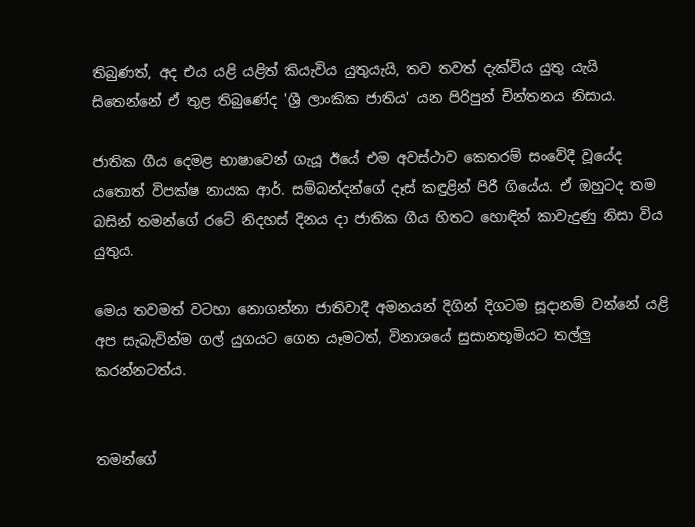තිබුණත්, අද එය යළි යළිත් කියැවිය යුතුයැයි, තව තවත් දැක්විය යුතු යැයි සිතෙන්නේ ඒ තුළ තිබුණේද 'ශ්‍රී ලාංකික ජාතිය' යන පිරිපුන් චින්තනය නිසාය.

ජාතික ගීය දෙමළ භාෂාවෙන් ගැයූ ඊයේ එම අවස්ථාව කෙතරම් සංවේදී වූයේද යතොත් විපක්ෂ නායක ආර්. සම්බන්දන්ගේ දෑස් කඳුළින් පිරී ගියේය. ඒ ඔහුටද තම බසින් තමන්ගේ රටේ නිදහස් දිනය දා ජාතික ගීය හිතට හොඳින් කාවැදුණු නිසා විය යුතුය.

මෙය තවමත් වටහා නොගන්නා ජාතිවාදී අමනයන් දිගින් දිගටම සූදානම් වන්නේ යළි අප සැබැවින්ම ගල් යුගයට ගෙන යෑමටත්, විනාශයේ සුසානභූමියට තල්ලු කරන්නටත්ය.


තමන්ගේ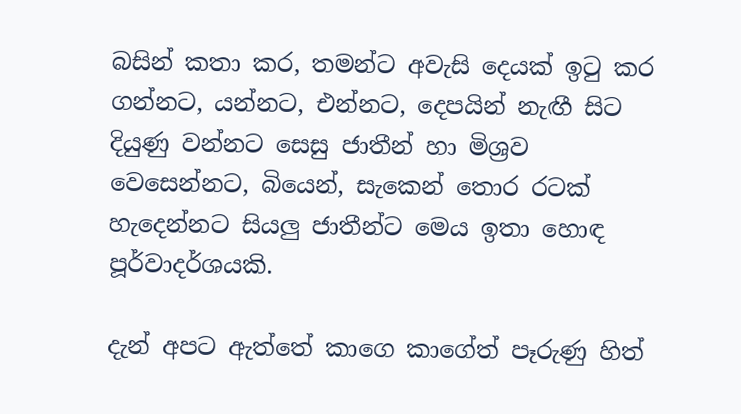බසින් කතා කර, තමන්ට අවැසි දෙයක් ඉටු කර ගන්නට, යන්නට, එන්නට, දෙපයින් නැඟී සිට දියුණු වන්නට සෙසු ජාතීන් හා මිශ්‍රව වෙසෙන්නට, බියෙන්, සැකෙන් තොර රටක් හැදෙන්නට සියලු ජාතීන්ට මෙය ඉතා හොඳ පූර්වාදර්ශයකි.

දැන් අපට ඇත්තේ කාගෙ කාගේත් පෑරුණු හිත්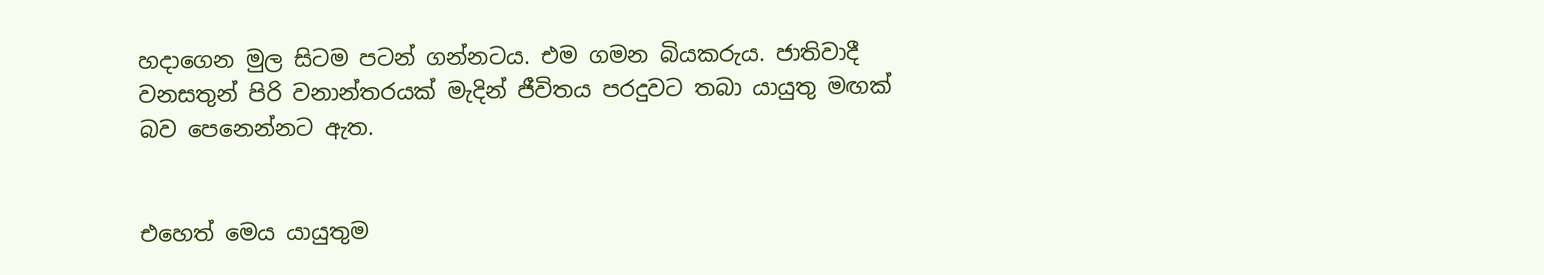හදාගෙන මුල සිටම පටන් ගන්නටය. එම ගමන බියකරුය. ජාතිවාදී වනසතුන් පිරි වනාන්තරයක් මැදින් ජීවිතය පරදුවට තබා යායුතු මඟක් බව පෙනෙන්නට ඇත.


එහෙත් මෙය යායුතුම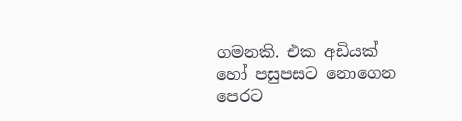ගමනකි. එක අඩියක් හෝ පසුපසට නොගෙන පෙරට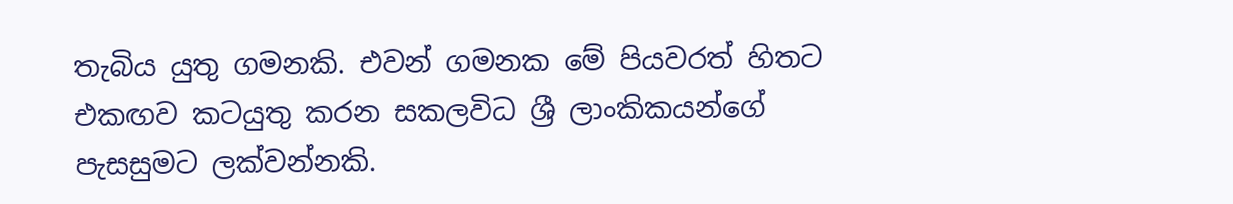තැබිය යුතු ගමනකි. එවන් ගමනක මේ පියවරත් හිතට එකඟව කටයුතු කරන සකලවිධ ශ්‍රී ලාංකිකයන්ගේ පැසසුමට ලක්වන්නකි.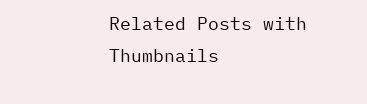Related Posts with Thumbnails